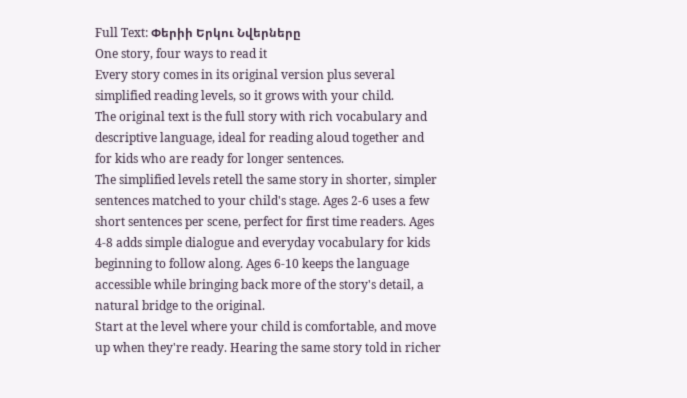Full Text: Փերիի Երկու Նվերները
One story, four ways to read it
Every story comes in its original version plus several simplified reading levels, so it grows with your child.
The original text is the full story with rich vocabulary and descriptive language, ideal for reading aloud together and for kids who are ready for longer sentences.
The simplified levels retell the same story in shorter, simpler sentences matched to your child's stage. Ages 2-6 uses a few short sentences per scene, perfect for first time readers. Ages 4-8 adds simple dialogue and everyday vocabulary for kids beginning to follow along. Ages 6-10 keeps the language accessible while bringing back more of the story's detail, a natural bridge to the original.
Start at the level where your child is comfortable, and move up when they're ready. Hearing the same story told in richer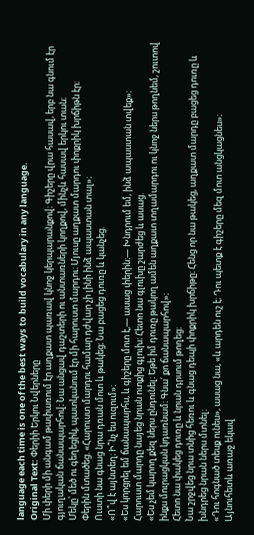language each time is one of the best ways to build vocabulary in any language.
Original Text: Փերիի Երկու Նվերները
Մի փերի մի անգամ թափառում էր աղքատ պառավ կնոջ կերպարանքով։ Գիշերը վրա հասավ, երբ նա գնում էր գյուղական ճանապարհով։ Նա անցավ դաշտերի ու անտառների կողքով, մինչև հասավ երկու տան։
Մեկը՝ մեծ ու գեղեցիկ, պատկանում էր մի հարուստ մարդու։ Մյուսը աղքատ մարդու փոքրիկ խրճիթն էր։
Փերին մտածեց. «Հարուստ մարդու համար դժվար չի լինի ինձ ապաստան տալ»։
Ուստի նա գնաց նրա դռան մոտ և թակեց։ Նա բացեց դուռը և կանչեց.
«Ո՞վ է այնտեղ։ Ի՞նչ ես ուզում»։
«Ես կորցրել եմ ճանապարհս, և գիշերը մոտ է,— ասաց փերին։— Խնդրում եմ, ինձ ապաստան տվեք»։
Հարուստ մարդը նայեց նրան ոտքից գլուխ։ Հետո նա գլուխը շարժեց և ասաց.
«Ես չեմ կարող քեզ ներս ընդունել։ Եթե իմ դուռը թակող ամեն աղքատ տղամարդու ու կնոջ ներս թողնեմ, շուտով ինքս մուրացկան կդառնամ։ Գնա՛ քո ճանապարհով»։
Հետո նա փակեց դուռը և նրան դրսում թողեց։
Նա շրջվեց նրա տնից հեռու և գնաց դեպի փոքրիկ խրճիթը։ Հենց որ նա թակեց, աղքատ մարդը բացեց դուռը և խնդրեց նրան ներս մտնել։
«Դու հոգնած տեսք ունես», ասաց նա, «և արդեն ուշ է։ Դու պետք է գիշերը մեզ մոտ անցկացնես»։
Այնուհետև առաջ եկավ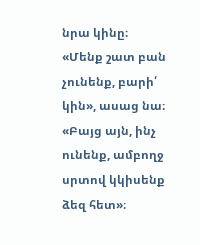նրա կինը։
«Մենք շատ բան չունենք, բարի՛ կին», ասաց նա։ «Բայց այն, ինչ ունենք, ամբողջ սրտով կկիսենք ձեզ հետ»։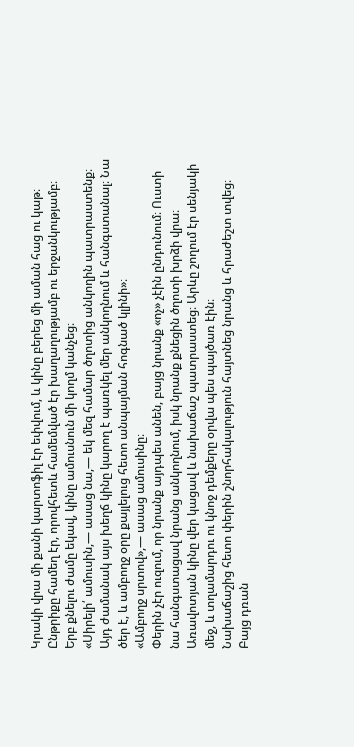Կրակի վրա մի քանի կարտոֆիլ էր եփվում, և կինը բերեց մի աման հաց ու կաթ։ Ընթրիքը համեղ էր, որովհետև համեմված էր խաղաղությամբ ու երջանկությամբ։
Երբ քնելու ժամը եկավ, կինը ամուսնուն մի կողմ կանչեց։
«Սիրելի՛ ամուսին,— ասաց նա,— եկ մեզ համար ծղոտից անկողին պատրաստենք։ Այդ ժամանակ այս խեղճ կինը կարող է պառկել մեր անկողնում և հանգստանալ։ Նա ծեր է, և ամբողջ օրը քայլելուց հետո անպայման հոգնած կլինի»։
«Ամբողջ սրտով»,— ասաց ամուսինը։
Փերին չէր ուզում, որ նրանք այդպես անեն, բայց նրանք «ոչ» չէին ընդունում։ Ուստի նա հանգստացավ նրանց անկողնում, իսկ նրանք քնեցին ծղոտի խրձի վրա։
Առավոտյան կինը վեր կացավ և նախաճաշ պատրաստեց։ Արևը շողում էր սենյակի մեջ, և տղամարդու ու կնոջ դեմքերը օրվա պես պայծառ էին։
Նախաճաշից հետո փերին շնորհակալություն հայտնեց նրանց և հրաժեշտ տվեց։
Բայց դռան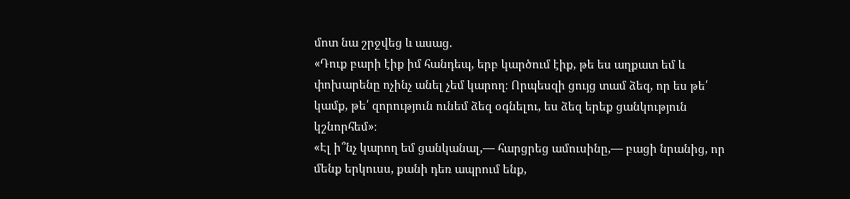մոտ նա շրջվեց և ասաց.
«Դուք բարի էիք իմ հանդեպ, երբ կարծում էիք, թե ես աղքատ եմ և փոխարենը ոչինչ անել չեմ կարող։ Որպեսզի ցույց տամ ձեզ, որ ես թե՛ կամք, թե՛ զորություն ունեմ ձեզ օգնելու, ես ձեզ երեք ցանկություն կշնորհեմ»։
«Էլ ի՞նչ կարող եմ ցանկանալ,— հարցրեց ամուսինը,— բացի նրանից, որ մենք երկուսս, քանի դեռ ապրում ենք,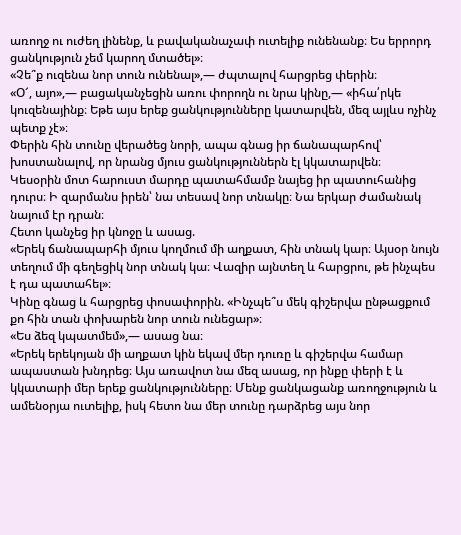առողջ ու ուժեղ լինենք, և բավականաչափ ուտելիք ունենանք։ Ես երրորդ ցանկություն չեմ կարող մտածել»։
«Չե՞ք ուզենա նոր տուն ունենալ»,— ժպտալով հարցրեց փերին։
«Օ՜, այո»,— բացականչեցին առու փորողն ու նրա կինը,— «իհա՛րկե կուզենայինք։ Եթե այս երեք ցանկությունները կատարվեն, մեզ այլևս ոչինչ պետք չէ»։
Փերին հին տունը վերածեց նորի, ապա գնաց իր ճանապարհով՝ խոստանալով, որ նրանց մյուս ցանկություններն էլ կկատարվեն։
Կեսօրին մոտ հարուստ մարդը պատահմամբ նայեց իր պատուհանից դուրս։ Ի զարմանս իրեն՝ նա տեսավ նոր տնակը։ Նա երկար ժամանակ նայում էր դրան։
Հետո կանչեց իր կնոջը և ասաց.
«Երեկ ճանապարհի մյուս կողմում մի աղքատ, հին տնակ կար։ Այսօր նույն տեղում մի գեղեցիկ նոր տնակ կա։ Վազիր այնտեղ և հարցրու, թե ինչպես է դա պատահել»։
Կինը գնաց և հարցրեց փոսափորին. «Ինչպե՞ս մեկ գիշերվա ընթացքում քո հին տան փոխարեն նոր տուն ունեցար»։
«Ես ձեզ կպատմեմ»,— ասաց նա։
«Երեկ երեկոյան մի աղքատ կին եկավ մեր դուռը և գիշերվա համար ապաստան խնդրեց։ Այս առավոտ նա մեզ ասաց, որ ինքը փերի է և կկատարի մեր երեք ցանկությունները։ Մենք ցանկացանք առողջություն և ամենօրյա ուտելիք, իսկ հետո նա մեր տունը դարձրեց այս նոր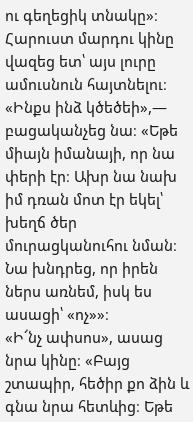ու գեղեցիկ տնակը»։
Հարուստ մարդու կինը վազեց ետ՝ այս լուրը ամուսնուն հայտնելու։
«Ինքս ինձ կծեծեի»,— բացականչեց նա։ «Եթե միայն իմանայի, որ նա փերի էր։ Ախր նա նախ իմ դռան մոտ էր եկել՝ խեղճ ծեր մուրացկանուհու նման։ Նա խնդրեց, որ իրեն ներս առնեմ, իսկ ես ասացի՝ «ոչ»»։
«Ի՜նչ ափսոս», ասաց նրա կինը։ «Բայց շտապիր, հեծիր քո ձին և գնա նրա հետևից։ Եթե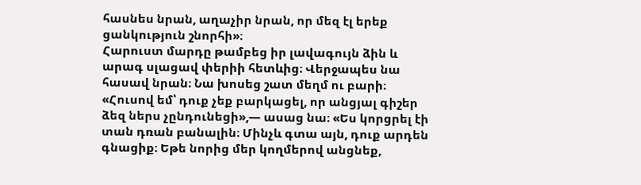հասնես նրան, աղաչիր նրան, որ մեզ էլ երեք ցանկություն շնորհի»։
Հարուստ մարդը թամբեց իր լավագույն ձին և արագ սլացավ փերիի հետևից։ Վերջապես նա հասավ նրան։ Նա խոսեց շատ մեղմ ու բարի։ «Հուսով եմ՝ դուք չեք բարկացել, որ անցյալ գիշեր ձեզ ներս չընդունեցի»,— ասաց նա։ «Ես կորցրել էի տան դռան բանալին։ Մինչև գտա այն, դուք արդեն գնացիք։ Եթե նորից մեր կողմերով անցնեք,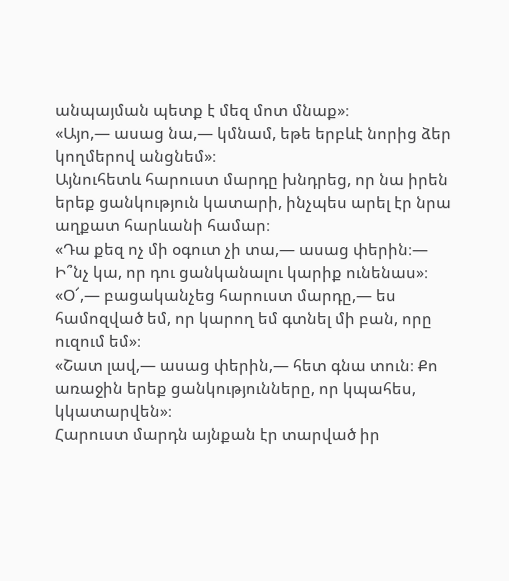անպայման պետք է մեզ մոտ մնաք»։
«Այո,— ասաց նա,— կմնամ, եթե երբևէ նորից ձեր կողմերով անցնեմ»։
Այնուհետև հարուստ մարդը խնդրեց, որ նա իրեն երեք ցանկություն կատարի, ինչպես արել էր նրա աղքատ հարևանի համար։
«Դա քեզ ոչ մի օգուտ չի տա,— ասաց փերին։— Ի՞նչ կա, որ դու ցանկանալու կարիք ունենաս»։
«Օ՜,— բացականչեց հարուստ մարդը,— ես համոզված եմ, որ կարող եմ գտնել մի բան, որը ուզում եմ»։
«Շատ լավ,— ասաց փերին,— հետ գնա տուն։ Քո առաջին երեք ցանկությունները, որ կպահես, կկատարվեն»։
Հարուստ մարդն այնքան էր տարված իր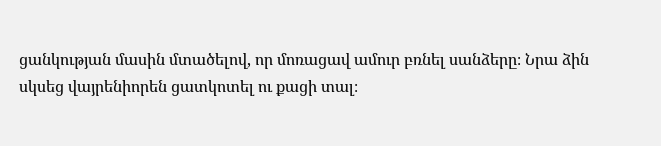ցանկության մասին մտածելով, որ մոռացավ ամուր բռնել սանձերը։ Նրա ձին սկսեց վայրենիորեն ցատկոտել ու քացի տալ։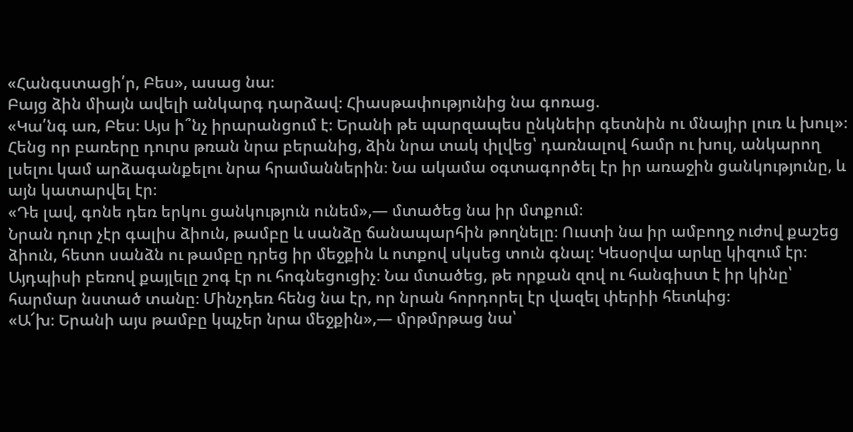«Հանգստացի՛ր, Բես», ասաց նա։
Բայց ձին միայն ավելի անկարգ դարձավ։ Հիասթափությունից նա գոռաց.
«Կա՛նգ առ, Բես։ Այս ի՞նչ իրարանցում է։ Երանի թե պարզապես ընկնեիր գետնին ու մնայիր լուռ և խուլ»։
Հենց որ բառերը դուրս թռան նրա բերանից, ձին նրա տակ փլվեց՝ դառնալով համր ու խուլ, անկարող լսելու կամ արձագանքելու նրա հրամաններին։ Նա ակամա օգտագործել էր իր առաջին ցանկությունը, և այն կատարվել էր։
«Դե լավ, գոնե դեռ երկու ցանկություն ունեմ»,— մտածեց նա իր մտքում։
Նրան դուր չէր գալիս ձիուն, թամբը և սանձը ճանապարհին թողնելը։ Ուստի նա իր ամբողջ ուժով քաշեց ձիուն, հետո սանձն ու թամբը դրեց իր մեջքին և ոտքով սկսեց տուն գնալ։ Կեսօրվա արևը կիզում էր։ Այդպիսի բեռով քայլելը շոգ էր ու հոգնեցուցիչ։ Նա մտածեց, թե որքան զով ու հանգիստ է իր կինը՝ հարմար նստած տանը։ Մինչդեռ հենց նա էր, որ նրան հորդորել էր վազել փերիի հետևից։
«Ա՜խ։ Երանի այս թամբը կպչեր նրա մեջքին»,— մրթմրթաց նա՝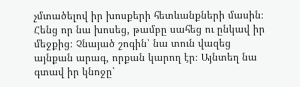չմտածելով իր խոսքերի հետևանքների մասին։ Հենց որ նա խոսեց, թամբը սահեց ու ընկավ իր մեջքից։ Չնայած շոգին՝ նա տուն վազեց այնքան արագ, որքան կարող էր։ Այնտեղ նա գտավ իր կնոջը՝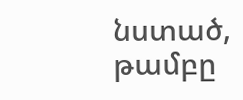նստած, թամբը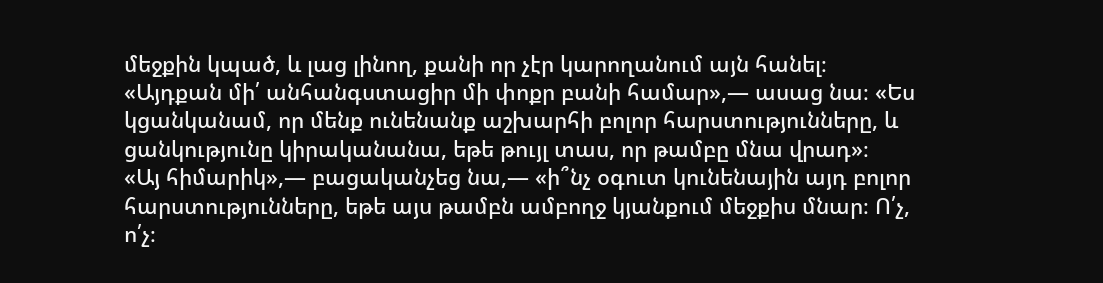մեջքին կպած, և լաց լինող, քանի որ չէր կարողանում այն հանել։
«Այդքան մի՛ անհանգստացիր մի փոքր բանի համար»,— ասաց նա։ «Ես կցանկանամ, որ մենք ունենանք աշխարհի բոլոր հարստությունները, և ցանկությունը կիրականանա, եթե թույլ տաս, որ թամբը մնա վրադ»։
«Այ հիմարիկ»,— բացականչեց նա,— «ի՞նչ օգուտ կունենային այդ բոլոր հարստությունները, եթե այս թամբն ամբողջ կյանքում մեջքիս մնար։ Ո՛չ, ո՛չ։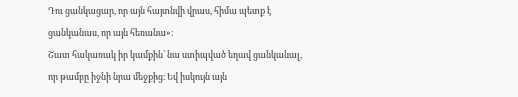Դու ցանկացար, որ այն հայտնվի վրաս, հիմա պետք է ցանկանաս, որ այն հեռանա»։
Շատ հակառակ իր կամքին՝ նա ստիպված եղավ ցանկանալ, որ թամբը իջնի նրա մեջքից։ Եվ իսկույն այն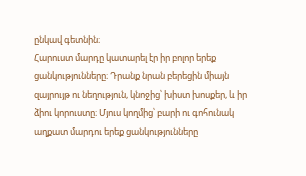ընկավ գետնին։
Հարուստ մարդը կատարել էր իր բոլոր երեք ցանկությունները։ Դրանք նրան բերեցին միայն զայրույթ ու նեղություն, կնոջից՝ խիստ խոսքեր, և իր ձիու կորուստը։ Մյուս կողմից՝ բարի ու գոհունակ աղքատ մարդու երեք ցանկությունները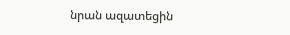նրան ազատեցին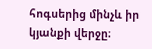հոգսերից մինչև իր կյանքի վերջը։